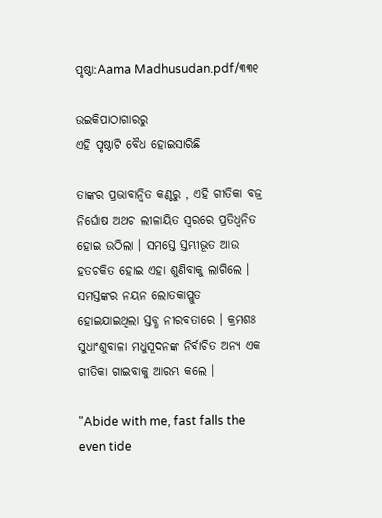ପୃଷ୍ଠା:Aama Madhusudan.pdf/୩୩୧

ଉଇକିପାଠାଗାର‌ରୁ
ଏହି ପୃଷ୍ଠାଟି ବୈଧ ହୋଇସାରିଛି

ତାଙ୍କର ପ୍ରଭାବାନ୍ୱିତ କଣ୍ଠରୁ , ଏହି ଗୀତିକା ବଜ୍ର ନିର୍ଘୋଷ ଅଥଚ ଲୀଳାୟିତ ସ୍ୱରରେ ପ୍ରତିଧ୍ୱନିତ ହୋଇ ଉଠିଲା । ସମସ୍ତେ ସ୍ତମ୍ଭୀଭୂତ ଆଉ ହତଚକିତ ହୋଇ ଏହା ଶୁଣିବାକୁ ଲାଗିଲେ । ସମସ୍ତଙ୍କର ନୟନ ଲୋତକାପ୍ଳୁତ ହୋଇଯାଇଥିଲା ସ୍ତବ୍ଧ ନୀରବତାରେ । କ୍ରମଶଃ ସୁଧାଂଶୁବାଳା ମଧୁସୂଦନଙ୍କ ନିର୍ବାଚିତ ଅନ୍ୟ ଏକ ଗୀତିକା ଗାଇବାକୁ ଆରମ୍ଭ କଲେ ।

"Abide with me, fast falls the even tide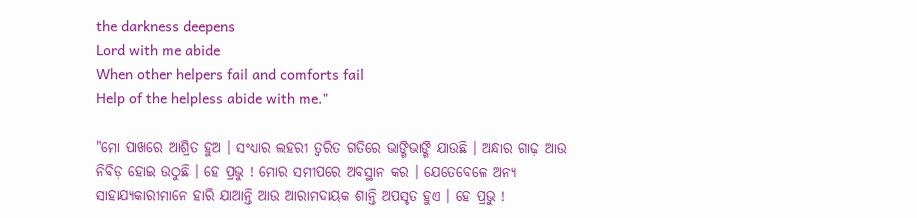the darkness deepens
Lord with me abide
When other helpers fail and comforts fail
Help of the helpless abide with me."

"ମୋ ପାଖରେ ଆଶ୍ରିତ ହୁଅ । ସଂଧ୍ୟାର ଲହରୀ ତ୍ୱରିତ ଗତିରେ ଭାଙ୍ଗିଭାଙ୍ଗି ଯାଉଛି । ଅନ୍ଧାର ଗାଢ଼ ଆଉ ନିବିଡ଼ ହୋଇ ଉଠୁଛି । ହେ ପ୍ରଭୁ ! ମୋର ସମୀପରେ ଅବସ୍ଥାନ କର । ଯେତେବେଳେ ଅନ୍ୟ ସାହାଯ୍ୟକାରୀମାନେ ହାରି ଯାଆନ୍ତି ଆଉ ଆରାମଦାୟକ ଶାନ୍ତି ଅପସୃତ ହୁଏ । ହେ ପ୍ରଭୁ !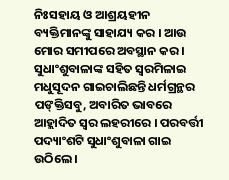ନିଃସହାୟ ଓ ଆଶ୍ରୟହୀନ ବ୍ୟକ୍ତିମାନଙ୍କୁ ସାହାଯ୍ୟ କର । ଆଉ ମୋର ସମୀପରେ ଅବସ୍ଥାନ କର ।
ସୁଧାଂଶୁବାଳାଙ୍କ ସହିତ ସ୍ୱରମିଳାଇ ମଧୁସୂଦନ ଗାଇଚାଲିଛନ୍ତି ଧର୍ମଗ୍ରନ୍ଥର ପଙ୍‍କ୍ତିସବୁ, ଅବାରିତ ଭାବରେ ଆହ୍ଲାଦିତ ସ୍ୱର ଲହରୀରେ । ପରବର୍ତ୍ତୀ ପଦ୍ୟାଂଶଟି ସୁଧାଂଶୁବାଳା ଗାଇ ଉଠିଲେ ।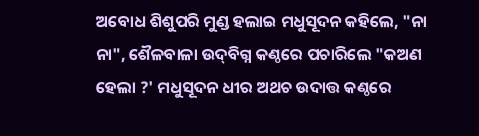ଅବୋଧ ଶିଶୁପରି ମୁଣ୍ଡ ହଲାଇ ମଧୁସୂଦନ କହିଲେ, "ନା ନା", ଶୈଳବାଳା ଉଦ୍‍ବିଗ୍ନ କଣ୍ଠରେ ପଚାରିଲେ "କଅଣ ହେଲା ?' ମଧୁସୂଦନ ଧୀର ଅଥଚ ଉଦାତ୍ତ କଣ୍ଠରେ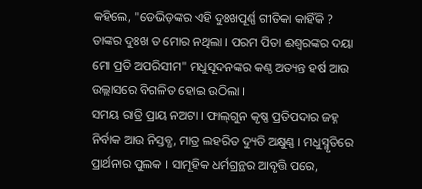କହିଲେ, "ଡେଭିଡ଼ଙ୍କର ଏହି ଦୁଃଖପୂର୍ଣ୍ଣ ଗୀତିକା କାହିଁକି ? ତାଙ୍କର ଦୁଃଖ ତ ମୋର ନଥିଲା । ପରମ ପିତା ଈଶ୍ୱରଙ୍କର ଦୟା ମୋ ପ୍ରତି ଅପରିସୀମ" ମଧୁସୂଦନଙ୍କର କଣ୍ଠ ଅତ୍ୟନ୍ତ ହର୍ଷ ଆଉ ଉଲ୍ଲାସରେ ବିଗଳିତ ହୋଇ ଉଠିଲା ।
ସମୟ ରାତ୍ରି ପ୍ରାୟ ନଅଟା । ଫାଲ୍‍ଗୁନ କୃଷ୍ଣ ପ୍ରତିପଦାର ଜହ୍ନ ନିର୍ବାକ ଆଉ ନିସ୍ତବ୍ଧ, ମାତ୍ର ଲହରିତ ଦ୍ୟୁତି ଅକ୍ଷୁଣ୍ଣ । ମଧୁସ୍ମୃତିରେ ପ୍ରାର୍ଥନାର ପୁଲକ । ସାମୂହିକ ଧର୍ମଗ୍ରନ୍ଥର ଆବୃତ୍ତି ପରେ,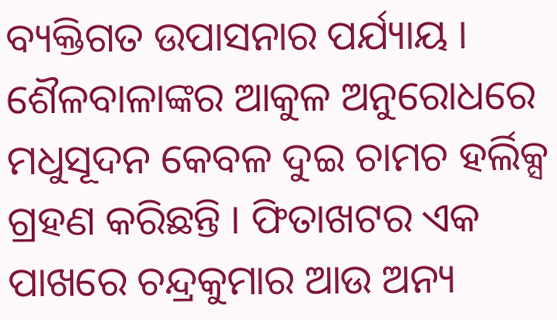ବ୍ୟକ୍ତିଗତ ଉପାସନାର ପର୍ଯ୍ୟାୟ । ଶୈଳବାଳାଙ୍କର ଆକୁଳ ଅନୁରୋଧରେ ମଧୁସୂଦନ କେବଳ ଦୁଇ ଚାମଚ ହର୍ଲିକ୍ସ ଗ୍ରହଣ କରିଛନ୍ତି । ଫିତାଖଟର ଏକ ପାଖରେ ଚନ୍ଦ୍ରକୁମାର ଆଉ ଅନ୍ୟ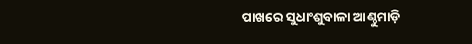ପାଖରେ ସୁଧାଂଶୁବାଳା ଆଣ୍ଠୁମାଡ଼ି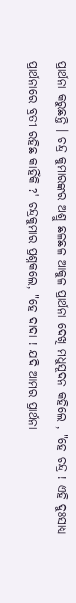ପ୍ରାର୍ଥନା କରୁଛନ୍ତି । ଚନ୍ଦ୍ର କୁମାରଙ୍କର ଅଶ୍ରୁ ଛଳଛଳ ଆକୁଳ ପ୍ରାର୍ଥନା ଦେଖି ମଧୁସୂଦନ କହିଲେ , "ହେ ଚନ୍ଦ୍ର ! ଏହି ଦୁଃସାଧ୍ୟ ପ୍ରାର୍ଥନାରେ ବ୍ରତୀ ରହିଛ କାହିଁକି ?' ଚନ୍ଦ୍ରକୁମାର ପ୍ରଶ୍ନକଲେ, "ହେ ଦାଦା ! ଯଦି ଆମର ପ୍ରାର୍ଥନା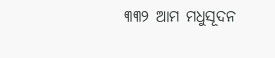୩୩୨ ଆମ ମଧୁସୂଦନ